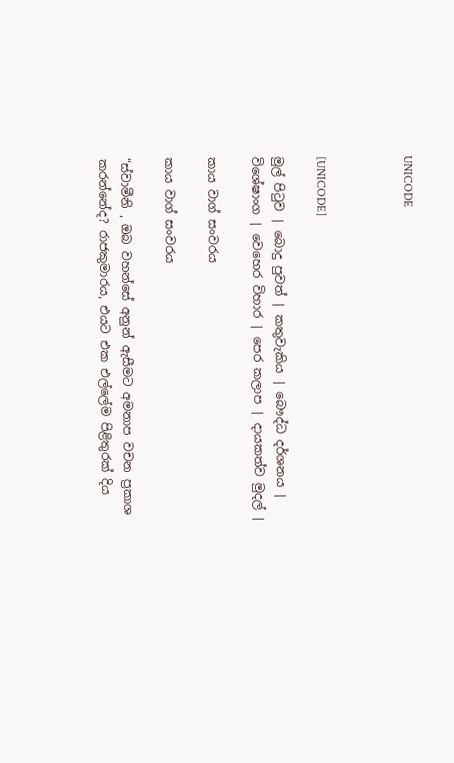UNICODE



[UNICODE]

මුල් පිටුව | බොදු පුවත් | කතුවැකිය | බෞද්ධ දර්ශනය | විශේෂාංග | වෙහෙර විහාර | පෙර කලාප | දායකත්ව මුදල් |

කාය වාග් සංවරය

කාය වාග් සංවරය

“ස්වාමීනි , ඔබ වහන්සේ අනුන් ඇසීමට අමනාප වචන ප්‍රකාශ කරන්නේද? රාජකුමාරය, එයට එක එල්ලේම පිළිතුරක් දිය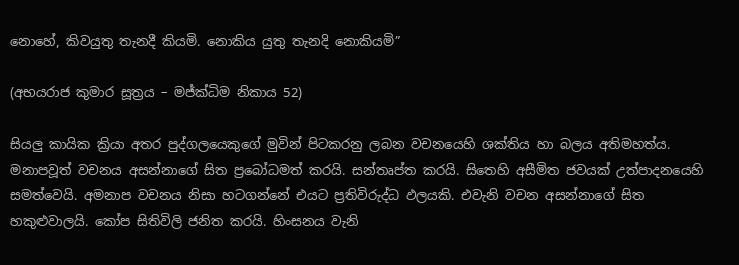නොහේ, කිවයුතු තැනදී කියමි. නොකිය යුතු තැනදි නොකියමි”

(අභයරාජ කුමාර සූත්‍රය – මජ්ක්‍ධිම නිකාය 52)

සියලු කායික ක්‍රියා අතර පුද්ගලයෙකුගේ මුවින් පිටකරනු ලබන වචනයෙහි ශක්තිය හා බලය අතිමහත්ය. මනාපවූත් වචනය අසන්නාගේ සිත ප්‍රබෝධමත් කරයි. සන්තෘප්ත කරයි. සිතෙහි අසීමිත ජවයක් උත්පාදනයෙහි සමත්වෙයි. අමනාප වචනය නිසා හටගන්නේ එයට ප්‍රතිවිරුද්ධ ඵලයකි. එවැනි වචන අසන්නාගේ සිත හකුළුවාලයි. කෝප සිතිවිලි ජනිත කරයි. හිංසනය වැනි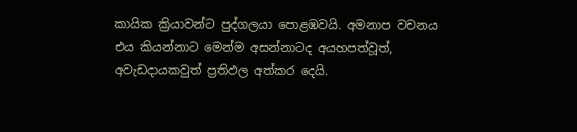කායික ක්‍රියාවන්ට පුද්ගලයා පොළඹවයි. අමනාප වචනය එය කියන්නාට මෙන්ම අසන්නාටද අයහපත්වූත්, අවැඩදායකවුත් ප්‍රතිඵල අත්කර දෙයි.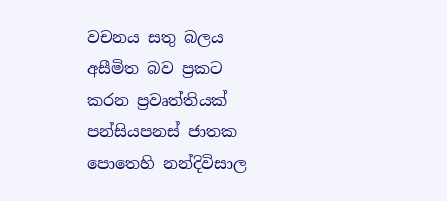වචනය සතු බලය අසීමිත බව ප්‍රකට කරන ප්‍රවෘත්තියක් පන්සියපනස් ජාතක පොතෙහි නන්දිවිසාල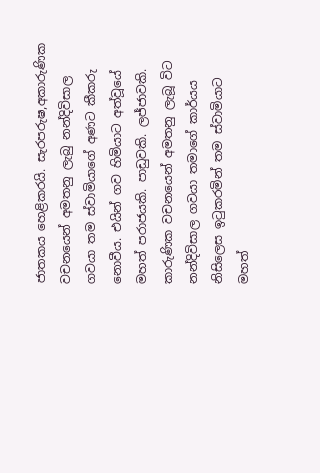ජාතකය හෙළිකරයි. සැරපරුෂ,අකාරුණික වචනයෙන් අමතනු ලැබු නන්දිවිසාල ගවයා තම ස්වාමියාගේ අණට කීකරු නොවීය. එයින් ගව හිමියාට අත්වූයේ මහත් පරාජයකි. පාඩුවකි. ලජ්ජාවකි. කාරුණික වචනයෙන් අමතනු ලැබූ විට නන්දිවිසාල ගවයා තමාගේ කාර්යය නිසිලෙස ඉටුකරමින් තම ස්වාමියාට මහත්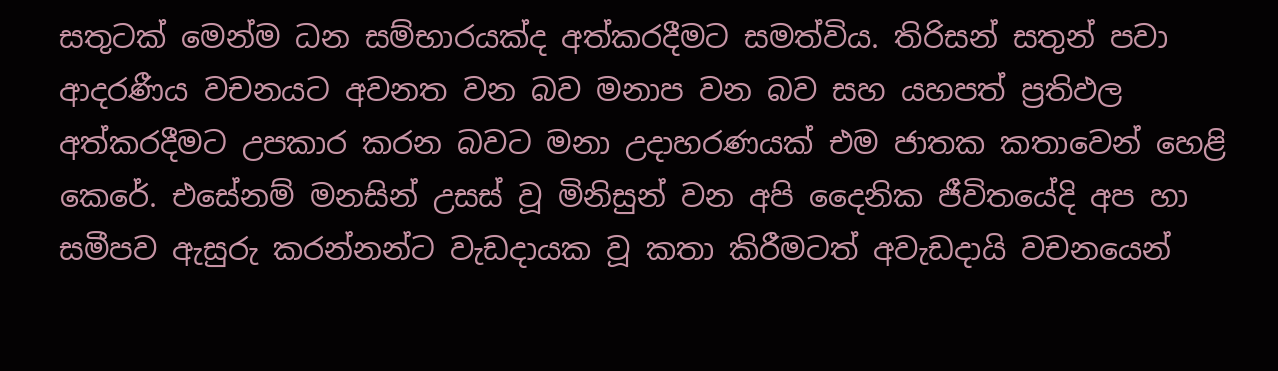සතුටක් මෙන්ම ධන සම්භාරයක්ද අත්කරදීමට සමත්විය. තිරිසන් සතුන් පවා ආදරණීය වචනයට අවනත වන බව මනාප වන බව සහ යහපත් ප්‍රතිඵල අත්කරදීමට උපකාර කරන බවට මනා උදාහරණයක් එම ජාතක කතාවෙන් හෙළි කෙරේ. එසේනම් මනසින් උසස් වූ මිනිසුන් වන අපි දෛනික ජීවිතයේදි අප හා සමීපව ඇසුරු කරන්නන්ට වැඩදායක වූ කතා කිරීමටත් අවැඩදායි වචනයෙන්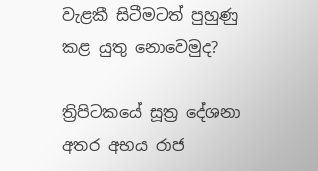වැළකී සිටීමටත් පුහුණු කළ යුතු නොවෙමුද?

ත්‍රිපිටකයේ සූත්‍ර දේශනා අතර අභය රාජ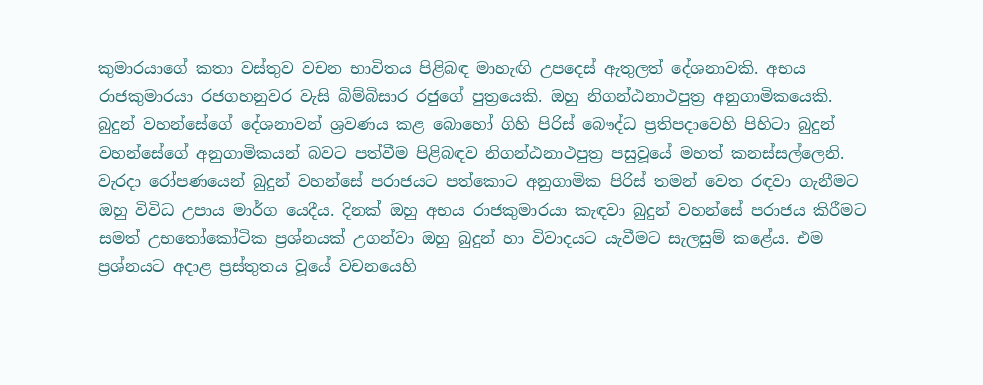කුමාරයාගේ කතා වස්තුව වචන භාවිතය පිළිබඳ මාහැඟි උපදෙස් ඇතුලත් දේශනාවකි. අභය රාජකුමාරයා රජගහනුවර වැසි බිම්බිසාර රජුගේ පුත්‍රයෙකි. ඔහු නිගන්ඨනාථපුත්‍ර අනුගාමිකයෙකි. බුදුන් වහන්සේගේ දේශනාවන් ශ්‍රවණය කළ බොහෝ ගිහි පිරිස් බෞද්ධ ප්‍රතිපදාවෙහි පිහිටා බුදුන් වහන්සේගේ අනුගාමිකයන් බවට පත්වීම පිළිබඳව නිගන්ඨනාථපුත්‍ර පසුවූයේ මහත් කනස්සල්ලෙනි. වැරදා රෝපණයෙන් බුදුන් වහන්සේ පරාජයට පත්කොට අනුගාමික පිරිස් තමන් වෙත රඳවා ගැනීමට ඔහු විවිධ උපාය මාර්ග යෙදීය. දිනක් ඔහු අභය රාජකුමාරයා කැඳවා බුදුන් වහන්සේ පරාජය කිරීමට සමත් උභතෝකෝටික ප්‍රශ්නයක් උගන්වා ඔහු බුදුන් හා විවාදයට යැවීමට සැලසුම් කළේය. එම ප්‍රශ්නයට අදාළ ප්‍රස්තුතය වූයේ වචනයෙහි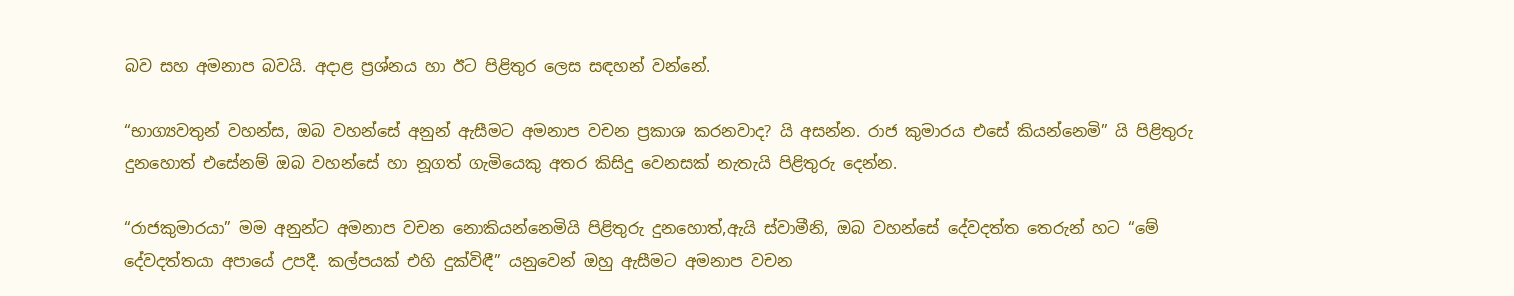බව සහ අමනාප බවයි. අදාළ ප්‍රශ්නය හා ඊට පිළිතුර ලෙස සඳහන් වන්නේ.

“භාග්‍යවතුන් වහන්ස, ඔබ වහන්සේ අනුන් ඇසීමට අමනාප වචන ප්‍රකාශ කරනවාද? යි අසන්න. රාජ කුමාරය එසේ කියන්නෙමි” යි පිළිතුරු දුනහොත් එසේනම් ඔබ වහන්සේ හා නූගත් ගැමියෙකු අතර කිසිදු වෙනසක් නැතැයි පිළිතුරු දෙන්න.

“රාජකුමාරයා” මම අනුන්ට අමනාප වචන නොකියන්නෙමියි පිළිතුරු දුනහොත්,ඇයි ස්වාමීනි, ඔබ වහන්සේ දේවදත්ත තෙරුන් හට “මේ දේවදත්තයා අපායේ උපදී. කල්පයක් එහි දුක්විඳී” යනුවෙන් ඔහු ඇසීමට අමනාප වචන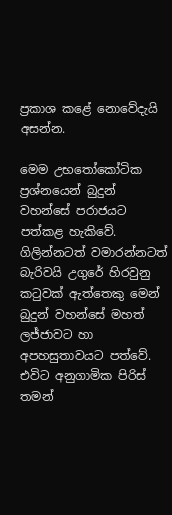ප්‍රකාශ කළේ නොවේදැයි අසන්න.

මෙම උභතෝකෝටික ප්‍රශ්නයෙන් බුදුන් වහන්සේ පරාජයට පත්කළ හැකිවේ. ගිලින්නටත් වමාරන්නටත් බැරිවයි උගුරේ හිරවුනු කටුවක් ඇත්තෙකු මෙන් බුදුන් වහන්සේ මහත් ලජ්ජාවට හා අපහසුතාවයට පත්වේ. එවිට අනුගාමික පිරිස් තමන්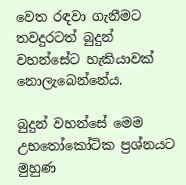වෙත රඳවා ගැනීමට තවදුරටත් බුදුන් වහන්සේට හැකියාවක් නොලැබෙන්නේය.

බුදුන් වහන්සේ මෙම උභතෝකෝටික ප්‍රශ්නයට මුහුණ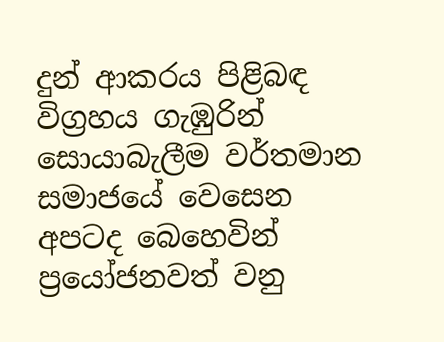දුන් ආකරය පිළිබඳ විග්‍රහය ගැඹුරින් සොයාබැලීම වර්තමාන සමාජයේ වෙසෙන අපටද බෙහෙවින් ප්‍රයෝජනවත් වනු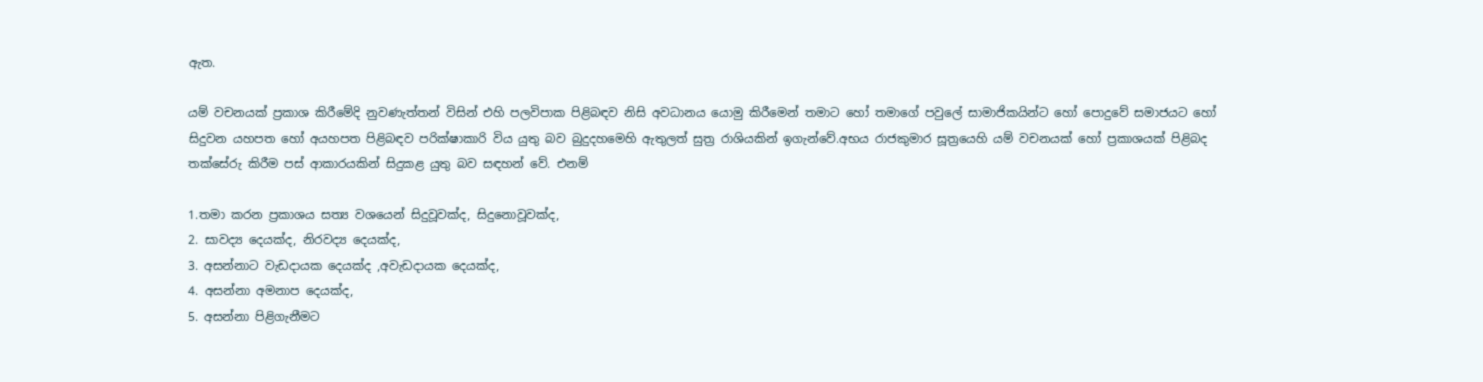ඇත.

යම් වචනයක් ප්‍රකාශ කිරීමේදි නුවණැත්තන් විසින් එහි පලවිපාක පිළිබඳව නිසි අවධානය යොමු කිරීමෙන් තමාට හෝ තමාගේ පවුලේ සාමාජිකයින්ට හෝ පොදුවේ සමාජයට හෝ සිදුවන යහපත හෝ අයහපත පිළිබඳව පරික්ෂාකාරි විය යුතු බව බුදුදහමෙහි ඇතුලත් සුත්‍ර රාශියකින් ඉගැන්වේ.අභය රාජකුමාර සූත්‍රයෙහි යම් වචනයක් හෝ ප්‍රකාශයක් පිළිබද තක්සේරු කිරීම පස් ආකාරයකින් සිදුකළ යුතු බව සඳහන් වේ. එනම්

1.තමා කරන ප්‍රකාශය සත්‍ය වශයෙන් සිදුවූවක්ද, සිදුනොවූවක්ද,
2. සාවද්‍ය දෙයක්ද, නිරවද්‍ය දෙයක්ද,
3. අසන්නාට වැඩදායක දෙයක්ද ,අවැඩදායක දෙයක්ද,
4. අසන්නා අමනාප දෙයක්ද,
5. අසන්නා පිළිගැනීමට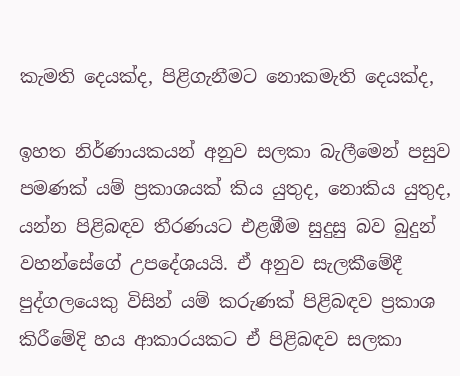කැමති දෙයක්ද, පිළිගැනීමට නොකමැති දෙයක්ද,

ඉහත නිර්ණායකයන් අනුව සලකා බැලීමෙන් පසුව පමණක් යම් ප්‍රකාශයක් කිය යුතුද, නොකිය යුතුද, යන්න පිළිබඳව තීරණයට එළඹීම සුදුසු බව බුදුන් වහන්සේගේ උපදේශයයි. ඒ අනුව සැලකීමේදී පුද්ගලයෙකු විසින් යම් කරුණක් පිළිබඳව ප්‍රකාශ කිරීමේදි හය ආකාරයකට ඒ පිළිබඳව සලකා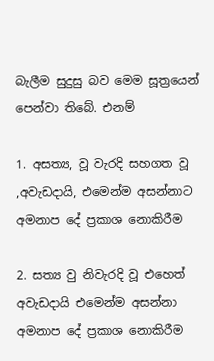බැලීම සුදුසු බව මෙම සූත්‍රයෙන් පෙන්වා තිබේ. එනම්

1. අසත්‍ය, වූ වැරදි සහගත වූ ,අවැඩදායි, එමෙන්ම අසන්නාට අමනාප දේ ප්‍රකාශ නොකිරීම

2. සත්‍ය වු නිවැරදි වූ එහෙත් අවැඩදායි එමෙන්ම අසන්නා අමනාප දේ ප්‍රකාශ නොකිරීම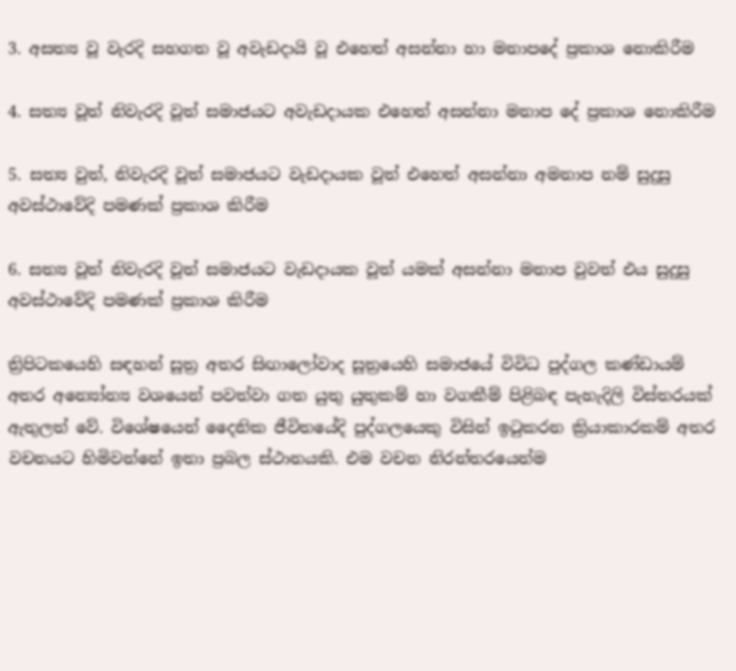3. අසත්‍ය වූ වැරදි සහගත වූ අවැඩදායි වූ එහෙත් අසන්නා හා මනාපදේ ප්‍රකාශ නොකිරීම

4. සත්‍ය වූත් නිවැරදි වූත් සමාජයට අවැඩදායක එහෙත් අසන්නා මනාප දේ ප්‍රකාශ නොකිරීම

5. සත්‍ය වුත්, නිවැරදි වූත් සමාජයට වැඩදායක වූත් එහෙත් අසන්නා අමනාප නම් සුදුසු අවස්ථාවේදි පමණක් ප්‍රකාශ කිරීම

6. සත්‍ය වූත් නිවැරදි වූත් සමාජයට වැඩදායක වූත් යමක් අසන්නා මනාප වුවත් එය සුදුසු අවස්ථාවේදි පමණක් ප්‍රකාශ කිරීම

ත්‍රිපිටකයෙහි සඳහන් සූත්‍ර අතර සිඟාලෝවාද සූත්‍රයෙහි සමාජයේ විවිධ පුද්ගල කණ්ඩායම් අතර අන්‍යෝන්‍ය වශයෙන් පවත්වා ගත යුතු යුතුකම් හා වගකීම් පිළිබඳ පැහැදිලි විස්තරයක් ඇතුලත් වේ. විශේෂයෙන් දෛනික ජීවිතයේදි පුද්ගලයෙකු විසින් ඉටුකරන ක්‍රියාකාරකම් අතර වචනයට හිමිවන්නේ ඉතා ප්‍රබල ස්ථානයකි. එම වචන නිරන්තරයෙන්ම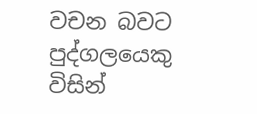වචන බවට පුද්ගලයෙකු විසින්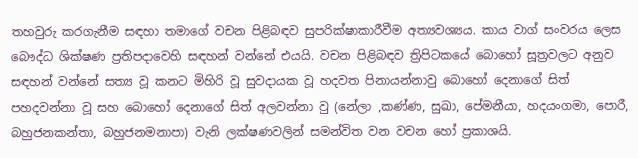තහවුරු කරගැනීම සඳහා තමාගේ වචන පිළිබඳව සුපරික්ෂාකාරීවීම අත්‍යවශ්‍යය. කාය වාග් සංවරය ලෙස බෞද්ධ ශික්ෂණ ප්‍රතිපදාවෙහි සඳහන් වන්නේ එයයි. වචන පිළිබඳව ත්‍රිපිටකයේ බොහෝ සූත්‍රවලට අනුව සඳහන් වන්නේ සත්‍ය වූ කනට මිහිරි වූ සුවදායක වූ හදවත පිනායන්නාවු බොහෝ දෙනාගේ සිත් පහදවන්නා වූ සහ බොහෝ දෙනාගේ සිත් අලවන්නා වු (නේලා ,කණ්ණ, සුඛා, පේමනීයා, හදයංගමා, පොරී, බහුජනකන්තා, බහුජනමනාපා) වැනි ලක්ෂණවලින් සමන්විත වන වචන හෝ ප්‍රකාශයි.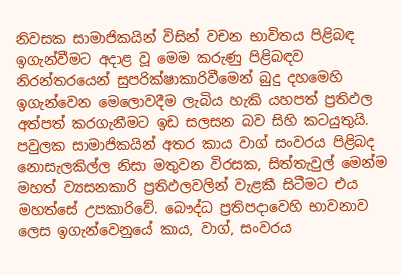නිවසක සාමාජිකයින් විසින් වචන භාවිතය පිළිබඳ ඉගැන්වීමට අදාළ වූ මෙම කරුණු පිළිබඳව නිරන්තරයෙන් සුපරික්ෂාකාරිවීමෙන් බුදු දහමෙහි ඉගැන්වෙන මෙලොවදීම ලැබිය හැකි යහපත් ප්‍රතිඵල අත්පත් කරගැනීමට ඉඩ සලසන බව සිහි කටයුතුයි. පවුලක සාමාජිකයින් අතර කාය වාග් සංවරය පිළිබද නොසැලකිල්ල නිසා මතුවන විරසක, සිත්තැවුල් මෙන්ම මහත් ව්‍යසනකාරි ප්‍රතිඵලවලින් වැළකී සිටීමට එය මහත්සේ උපකාරිවේ. බෞද්ධ ප්‍රතිපදාවෙහි භාවනාව ලෙස ඉගැන්වෙනුයේ කාය, වාග්, සංවරය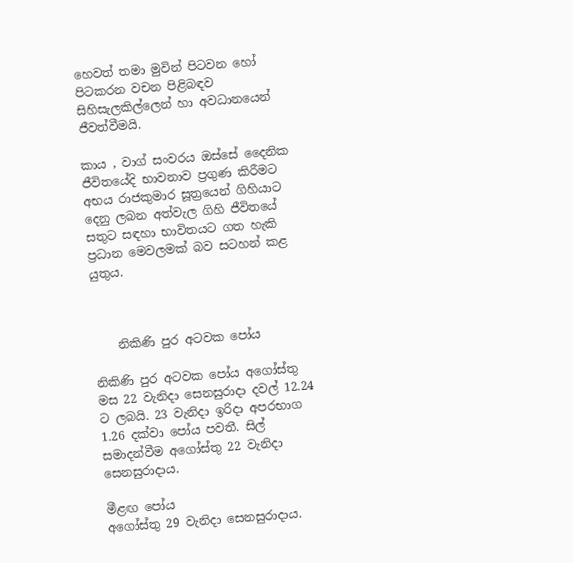හෙවත් තමා මුවින් පිටවන හෝ පිටකරන වචන පිළිබඳව සිහිසැලකිල්ලෙන් හා අවධානයෙන් ජීවත්වීමයි.

කාය , වාග් සංවරය ඔස්සේ දෛනික ජීවිතයේදි භාවනාව ප්‍රගුණ කිරීමට අභය රාජකුමාර සූත්‍රයෙන් ගිහියාට දෙනු ලබන අත්වැල ගිහි ජීවිතයේ සතුට සඳහා භාවිතයට ගත හැකි ප්‍රධාන මෙවලමක් බව සටහන් කළ යුතුය.



    නිකිණි පුර අටවක පෝය

නිකිණි පුර අටවක පෝය අගෝස්තු මස 22 වැනිදා සෙනසුරාදා දවල් 12.24 ට ලබයි. 23 වැනිදා ඉරිදා අපරභාග 1.26 දක්වා පෝය පවතී. සිල් සමාදන්වීම අගෝස්තු 22 වැනිදා සෙනසුරාදාය.

මීළඟ පෝය
අගෝස්තු 29 වැනිදා සෙනසුරාදාය.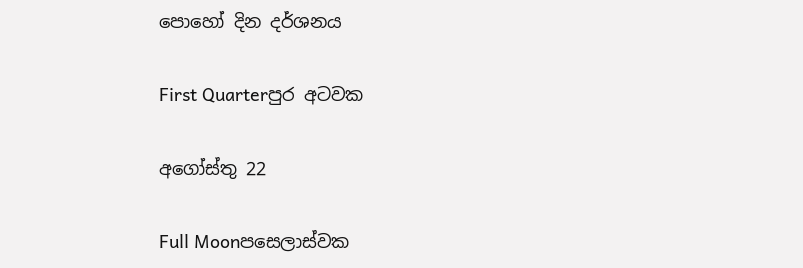පොහෝ දින දර්ශනය

First Quarterපුර අටවක

අගෝස්තු 22

Full Moonපසෙලාස්වක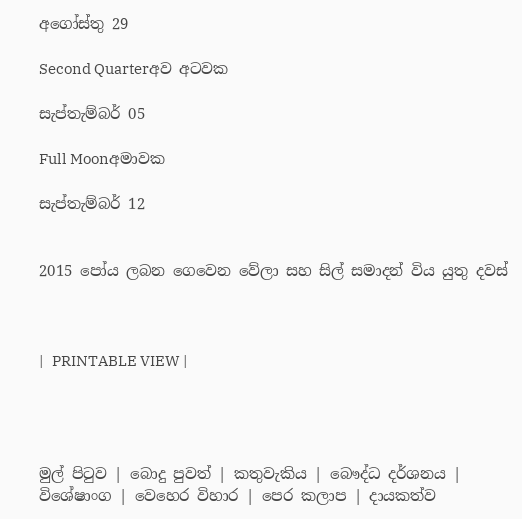අගෝස්තු 29

Second Quarterඅව අටවක

සැප්තැම්බර් 05

Full Moonඅමාවක

සැප්තැම්බර් 12


2015 පෝය ලබන ගෙවෙන වේලා සහ සිල් සමාදන් විය යුතු දවස්



|   PRINTABLE VIEW |




මුල් පිටුව | බොදු පුවත් | කතුවැකිය | බෞද්ධ දර්ශනය | විශේෂාංග | වෙහෙර විහාර | පෙර කලාප | දායකත්ව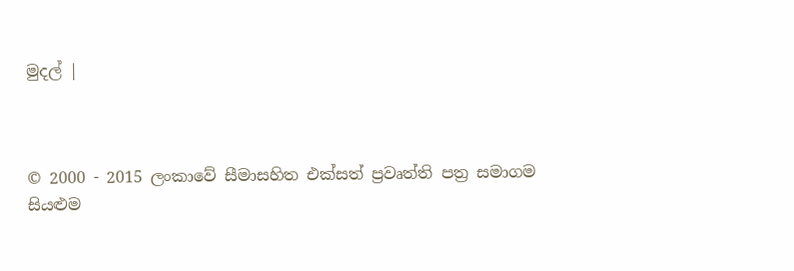මුදල් |



© 2000 - 2015 ලංකාවේ සීමාසහිත එක්සත් ප්‍රවෘත්ති පත්‍ර සමාගම
සියළුම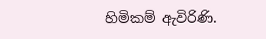හිමිකම් ඇවිරිණි.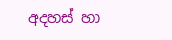අදහස් හා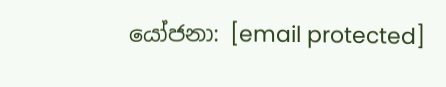යෝජනා: [email protected]